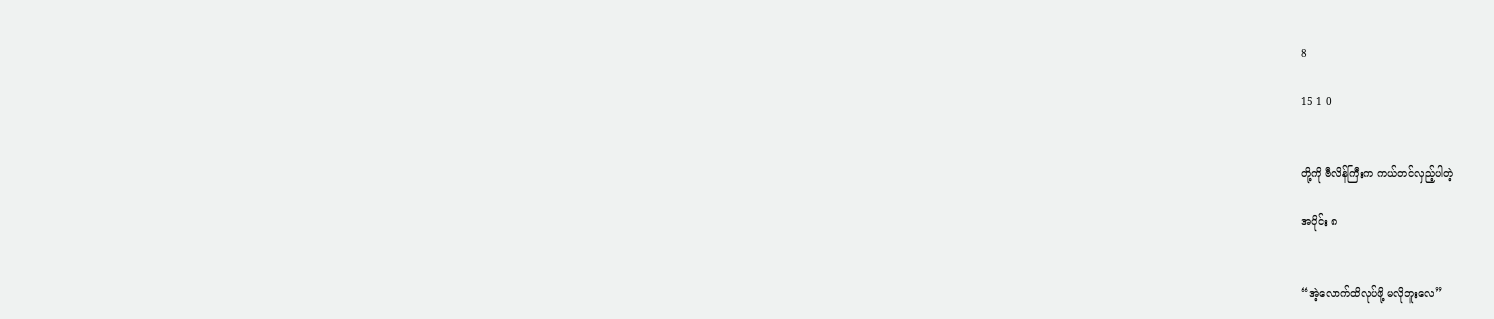8

15 1 0


တို့ကို ဗီလိန်ကြီးက ကယ်တင်လှည့်ပါတဲ့

အပိုင်း ၈


“အဲ့လောက်ထိလုပ်ဖို့ မလိုဘူးလေ”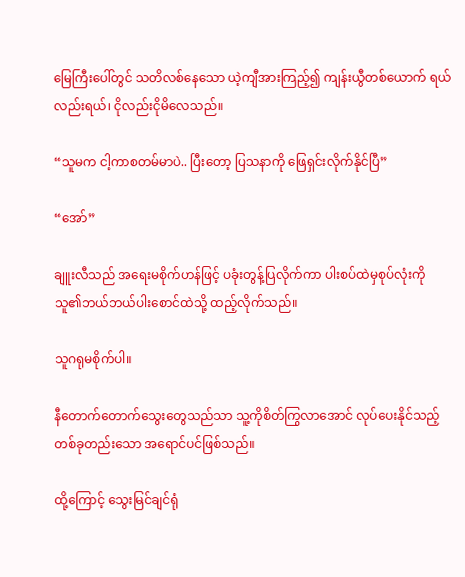မြေကြီးပေါ်တွင် သတိလစ်နေသော ယဲ့ကျီအားကြည့်၍ ကျန်းယွီတစ်ယောက် ရယ်လည်းရယ်၊ ငိုလည်းငိုမိလေသည်။

“သူမက ငါ့ကာစတမ်မာပဲ.. ပြီးတော့ ပြသနာကို ဖြေရှင်းလိုက်နိုင်ပြီ”

“အော်”

ချူးလီသည် အရေးမစိုက်ဟန်ဖြင့် ပခုံးတွန့်ပြလိုက်ကာ ပါးစပ်ထဲမှစုပ်လုံးကို သူ၏ဘယ်ဘယ်ပါးစောင်ထဲသို့ ထည့်လိုက်သည်။

သူဂရုမစိုက်ပါ။

နီတောက်တောက်သွေးတွေသည်သာ သူ့ကိုစိတ်ကြွလာအောင် လုပ်ပေးနိုင်သည့် တစ်ခုတည်းသော အရောင်ပင်ဖြစ်သည်။

ထို့ကြောင့် သွေးမြင်ချင်ရုံ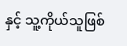နှင့် သူ့ကိုယ်သူဖြစ်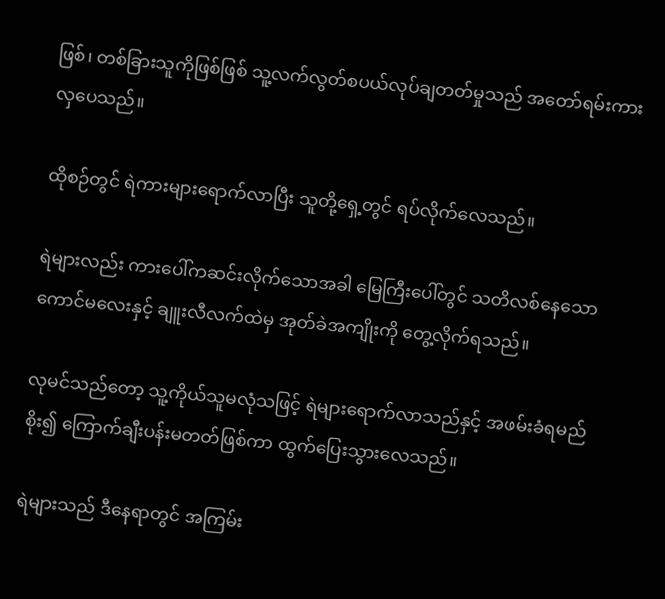ဖြစ်၊ တစ်ခြားသူကိုဖြစ်ဖြစ် သူ့လက်လွတ်စပယ်လုပ်ချတတ်မှုသည် အတော်ရမ်းကားလှပေသည်။

ထိုစဉ်တွင် ရဲကားများရောက်လာပြီး သူတို့ရှေ့တွင် ရပ်လိုက်လေသည်။

ရဲများလည်း ကားပေါ်ကဆင်းလိုက်သောအခါ မြေကြီးပေါ်တွင် သတိလစ်နေသော ကောင်မလေးနှင့် ချူးလီလက်ထဲမှ အုတ်ခဲအကျိုးကို တွေ့လိုက်ရသည်။

လုမင်သည်တော့ သူ့ကိုယ်သူမလုံသဖြင့် ရဲများရောက်လာသည်နှင့် အဖမ်းခံရမည်စိုး၍ ကြောက်ချီးပန်းမတတ်ဖြစ်ကာ ထွက်ပြေးသွားလေသည်။

ရဲများသည် ဒီနေရာတွင် အကြမ်း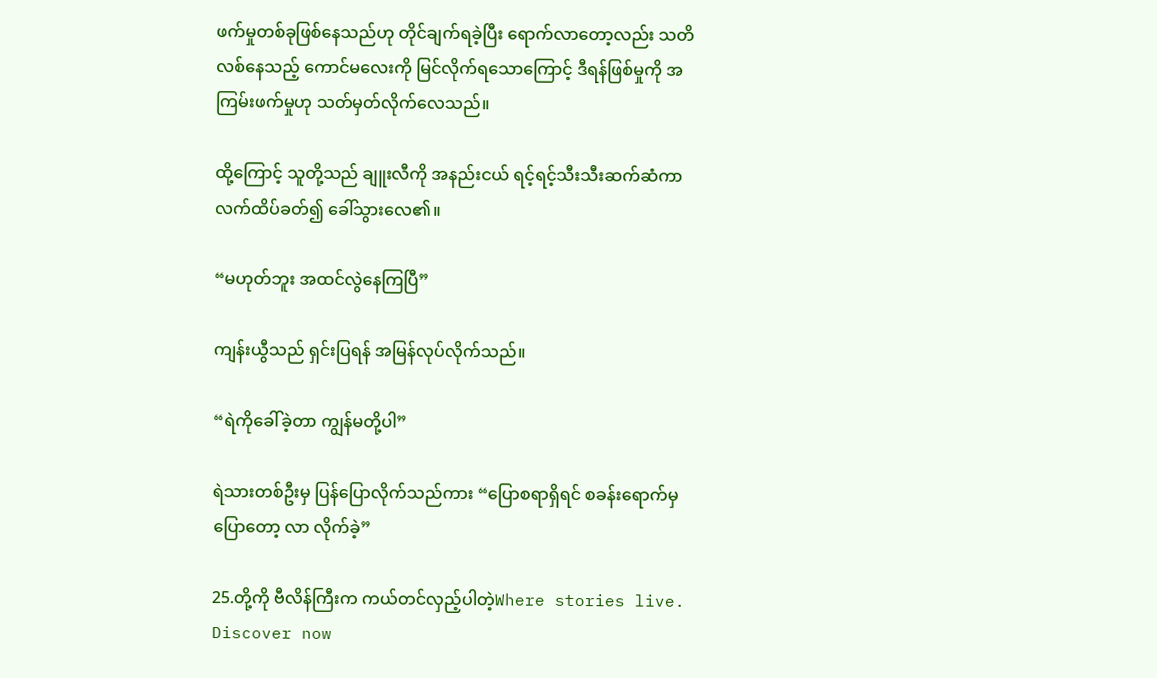ဖက်မှုတစ်ခုဖြစ်နေသည်ဟု တိုင်ချက်ရခဲ့ပြီး ရောက်လာတော့လည်း သတိလစ်နေသည့် ကောင်မလေးကို မြင်လိုက်ရသောကြောင့် ဒီရန်ဖြစ်မှုကို အကြမ်းဖက်မှုဟု သတ်မှတ်လိုက်လေသည်။

ထို့ကြောင့် သူတို့သည် ချူးလီကို အနည်းငယ် ရင့်ရင့်သီးသီးဆက်ဆံကာ လက်ထိပ်ခတ်၍ ခေါ်သွားလေ၏။

“မဟုတ်ဘူး အထင်လွဲနေကြပြီ”

ကျန်းယွီသည် ရှင်းပြရန် အမြန်လုပ်လိုက်သည်။

“ရဲကိုခေါ်ခဲ့တာ ကျွန်မတို့ပါ”

ရဲသားတစ်ဦးမှ ပြန်ပြောလိုက်သည်ကား “ပြောစရာရှိရင် စခန်းရောက်မှပြောတော့ လာ လိုက်ခဲ့”

25.တို့ကို ဗီလိန်ကြီးက ကယ်တင်လှည့်ပါတဲ့Where stories live. Discover now